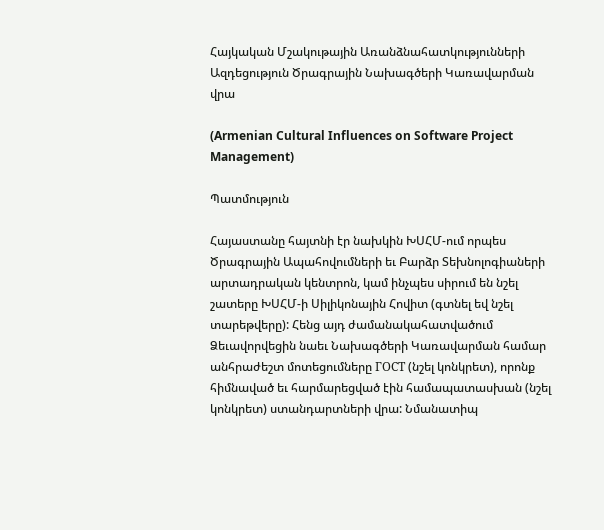Հայկական Մշակութային Առանձնահատկությունների Ազդեցություն Ծրագրային Նախագծերի Կառավարման վրա

(Armenian Cultural Influences on Software Project Management)

Պատմություն

Հայաստանը հայտնի էր նախկին ԽՍՀՄ-ում որպես Ծրագրային Ապահովումների եւ Բարձր Տեխնոլոգիաների արտադրական կենտրոն, կամ ինչպես սիրում են նշել շատերը ԽՍՀՄ-ի Սիլիկոնային Հովիտ (գտնել եվ նշել տարեթվերը): Հենց այդ ժամանակահատվածում Ձեւավորվեցին նաեւ Նախագծերի Կառավարման համար անհրաժեշտ մոտեցումները ГОСТ (նշել կոնկրետ), որոնք հիմնաված եւ հարմարեցված էին համապատասխան (նշել կոնկրետ) ստանդարտների վրա: Նմանատիպ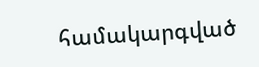համակարգված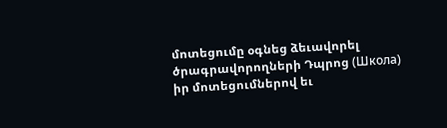մոտեցումը օգնեց ձեւավորել ծրագրավորողների Դպրոց (Школа) իր մոտեցումներով եւ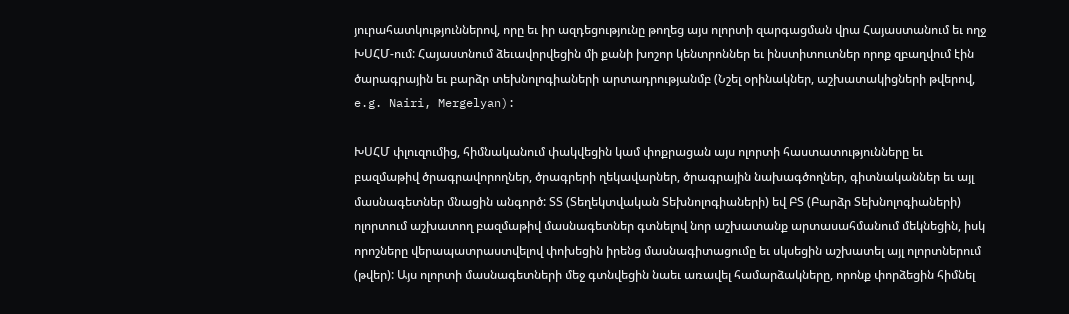յուրահատկություններով, որը եւ իր ազդեցությունը թողեց այս ոլորտի զարգացման վրա Հայաստանում եւ ողջ ԽՍՀՄ-ում: Հայաստնում ձեւավորվեցին մի քանի խոշոր կենտրոններ եւ ինստիտուտներ որոք զբաղվում էին ծարագրային եւ բարձր տեխնոլոգիաների արտադրությանմբ (Նշել օրինակներ, աշխատակիցների թվերով, e.g. Nairi, Mergelyan):

ԽՍՀՄ փլուզումից, հիմնականում փակվեցին կամ փոքրացան այս ոլորտի հաստատությունները եւ բազմաթիվ ծրագրավորողներ, ծրագրերի ղեկավարներ, ծրագրային նախագծողներ, գիտնականներ եւ այլ մասնագետներ մնացին անգործ: ՏՏ (Տեղեկտվական Տեխնոլոգիաների) եվ ԲՏ (Բարձր Տեխնոլոգիաների) ոլորտում աշխատող բազմաթիվ մասնագետներ գտնելով նոր աշխատանք արտասահմանում մեկնեցին, իսկ որոշները վերապատրաստվելով փոխեցին իրենց մասնագիտացումը եւ սկսեցին աշխատել այլ ոլորտներում (թվեր): Այս ոլորտի մասնագետների մեջ գտնվեցին նաեւ առավել համարձակները, որոնք փորձեցին հիմնել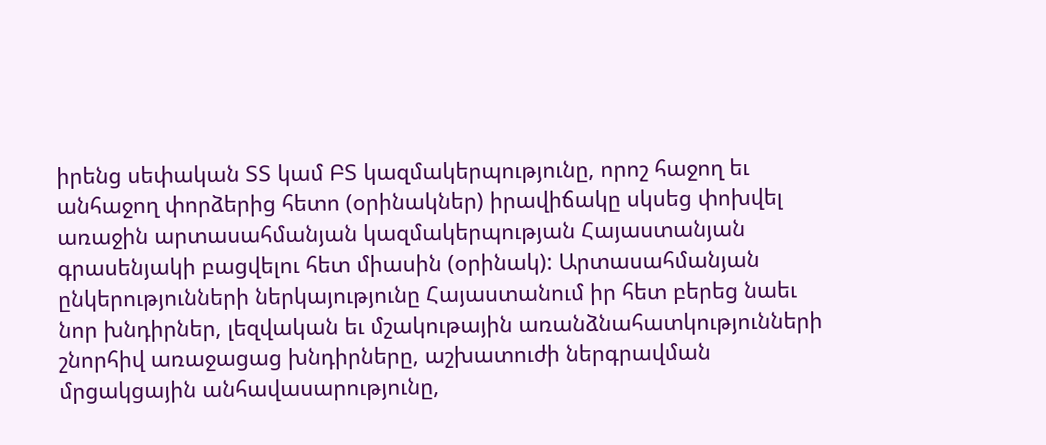իրենց սեփական ՏՏ կամ ԲՏ կազմակերպությունը, որոշ հաջող եւ անհաջող փորձերից հետո (օրինակներ) իրավիճակը սկսեց փոխվել առաջին արտասահմանյան կազմակերպության Հայաստանյան գրասենյակի բացվելու հետ միասին (օրինակ): Արտասահմանյան ընկերությունների ներկայությունը Հայաստանում իր հետ բերեց նաեւ նոր խնդիրներ, լեզվական եւ մշակութային առանձնահատկությունների շնորհիվ առաջացաց խնդիրները, աշխատուժի ներգրավման մրցակցային անհավասարությունը,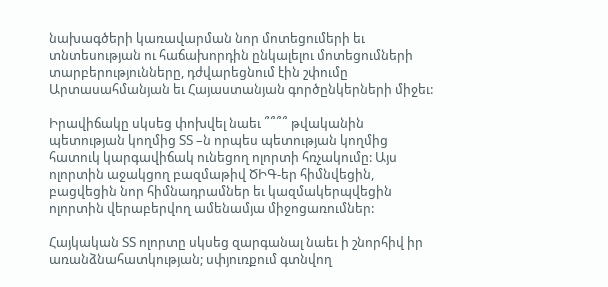նախագծերի կառավարման նոր մոտեցումերի եւ տնտեսության ու հաճախորդին ընկալելու մոտեցումների տարբերությունները, դժվարեցնում էին շփումը Արտասահմանյան եւ Հայաստանյան գործընկերների միջեւ:

Իրավիճակը սկսեց փոխվել նաեւ ՞՞՞՞ թվականին պետության կողմից ՏՏ –ն որպես պետության կողմից հատուկ կարգավիճակ ունեցող ոլորտի հռչակումը: Այս ոլորտին աջակցող բազմաթիվ ԾԻԳ-եր հիմնվեցին, բացվեցին նոր հիմնադրամներ եւ կազմակերպվեցին ոլորտին վերաբերվող ամենամյա միջոցառումներ:

Հայկական ՏՏ ոլորտը սկսեց զարգանալ նաեւ ի շնորհիվ իր առանձնահատկության; սփյուռքում գտնվող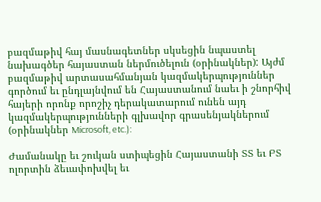բազմաթիվ հայ մասնագետներ սկսեցին նպաստել նախագծեր հայաստան ներմուծելուն (օրինակներ): Այժմ բազմաթիվ արտասահմանյան կազմակերպություններ գործում եւ ընդլայնվում են Հայաստանում նաեւ ի շնորհիվ հայերի որոնք որոշիչ դերակատարում ունեն այդ կազմակերպությունների գլխավոր գրասենյակներում (օրինակներ Microsoft, etc.):

Ժամանակը եւ շուկան ստիպեցին Հայաստանի ՏՏ եւ ԲՏ ոլորտին ձեւափոխվել եւ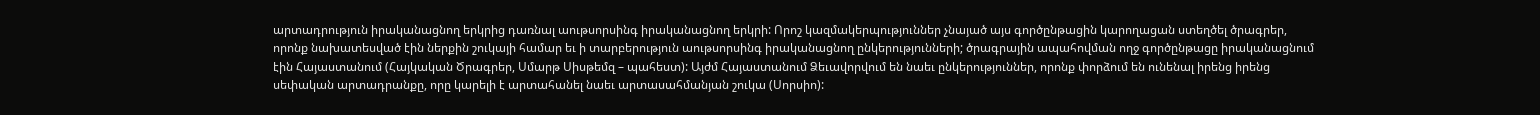արտադրություն իրականացնող երկրից դառնալ աութսորսինգ իրականացնող երկրի: Որոշ կազմակերպություններ չնայած այս գործընթացին կարողացան ստեղծել ծրագրեր, որոնք նախատեսված էին ներքին շուկայի համար եւ ի տարբերություն աութսորսինգ իրականացնող ընկերությունների; ծրագրային ապահովման ողջ գործընթացը իրականացնում էին Հայաստանում (Հայկական Ծրագրեր, Սմարթ Սիսթեմզ – պահեստ): Այժմ Հայաստանում Ձեւավորվում են նաեւ ընկերություններ, որոնք փորձում են ունենալ իրենց իրենց սեփական արտադրանքը, որը կարելի է արտահանել նաեւ արտասահմանյան շուկա (Սորսիո):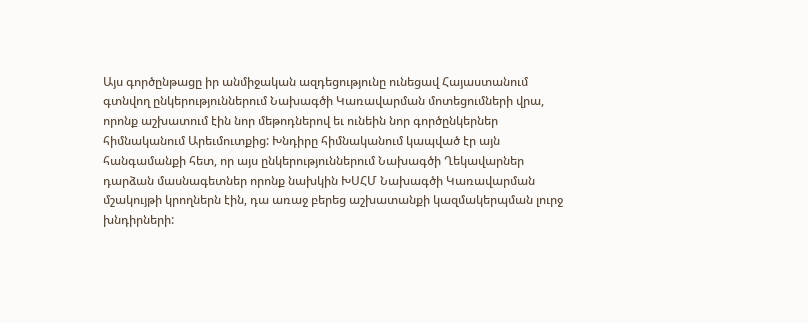Այս գործընթացը իր անմիջական ազդեցությունը ունեցավ Հայաստանում գտնվող ընկերություններում Նախագծի Կառավարման մոտեցումների վրա, որոնք աշխատում էին նոր մեթոդներով եւ ունեին նոր գործընկերներ հիմնականում Արեւմուտքից: Խնդիրը հիմնականում կապված էր այն հանգամանքի հետ, որ այս ընկերություններում Նախագծի Ղեկավարներ դարձան մասնագետներ որոնք նախկին ԽՍՀՄ Նախագծի Կառավարման մշակույթի կրողներն էին, դա առաջ բերեց աշխատանքի կազմակերպման լուրջ խնդիրների: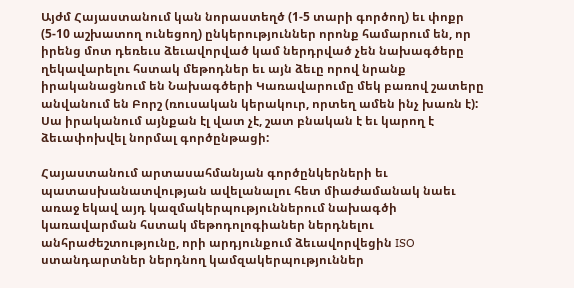Այժմ Հայաստանում կան նորաստեղծ (1-5 տարի գործող) եւ փոքր (5-10 աշխատող ունեցող) ընկերություններ որոնք համարում են, որ իրենց մոտ դեռեւս ձեւավորված կամ ներդրված չեն նախագծերը ղեկավարելու հստակ մեթոդներ եւ այն ձեւը որով նրանք իրականացնում են Նախագծերի Կառավարումը մեկ բառով շատերը անվանում են Բորշ (ռուսական կերակուր, որտեղ ամեն ինչ խառն է): Սա իրականում այնքան էլ վատ չէ, շատ բնական է եւ կարող է ձեւափոխվել նորմալ գործընթացի:

Հայաստանում արտասահմանյան գործընկերների եւ պատասխանատվության ավելանալու հետ միաժամանակ նաեւ առաջ եկավ այդ կազմակերպություններում նախագծի կառավարման հստակ մեթոդոլոգիաներ ներդնելու անհրաժեշտությունը, որի արդյունքում ձեւավորվեցին ISO ստանդարտներ ներդնող կամզակերպություններ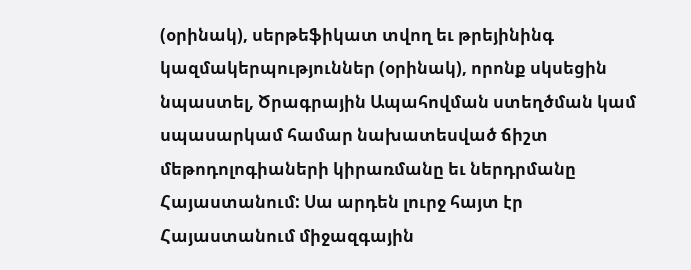(օրինակ), սերթեֆիկատ տվող եւ թրեյինինգ կազմակերպություններ (օրինակ), որոնք սկսեցին նպաստել, Ծրագրային Ապահովման ստեղծման կամ սպասարկամ համար նախատեսված ճիշտ մեթոդոլոգիաների կիրառմանը եւ ներդրմանը Հայաստանում: Սա արդեն լուրջ հայտ էր Հայաստանում միջազգային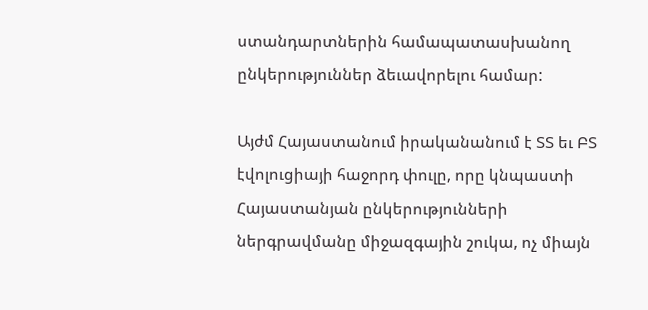ստանդարտներին համապատասխանող ընկերություններ ձեւավորելու համար:

Այժմ Հայաստանում իրականանում է ՏՏ եւ ԲՏ էվոլուցիայի հաջորդ փուլը, որը կնպաստի Հայաստանյան ընկերությունների ներգրավմանը միջազգային շուկա, ոչ միայն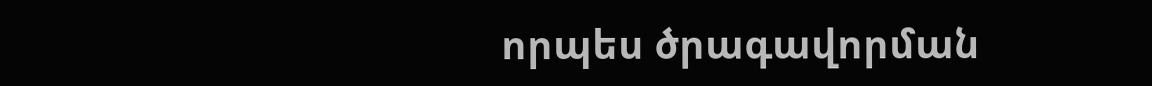որպես ծրագավորման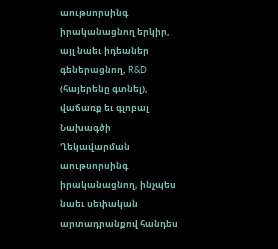աութսորսինգ իրականացնող երկիր, այլ նաեւ իդեաներ գեներացնող, R&D (հայերենը գտնել), վաճառք եւ գլոբալ Նախագծի Ղեկավարման աութսորսինգ իրականացնող, ինչպես նաեւ սեփական արտադրանքով հանդես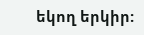եկող երկիր: